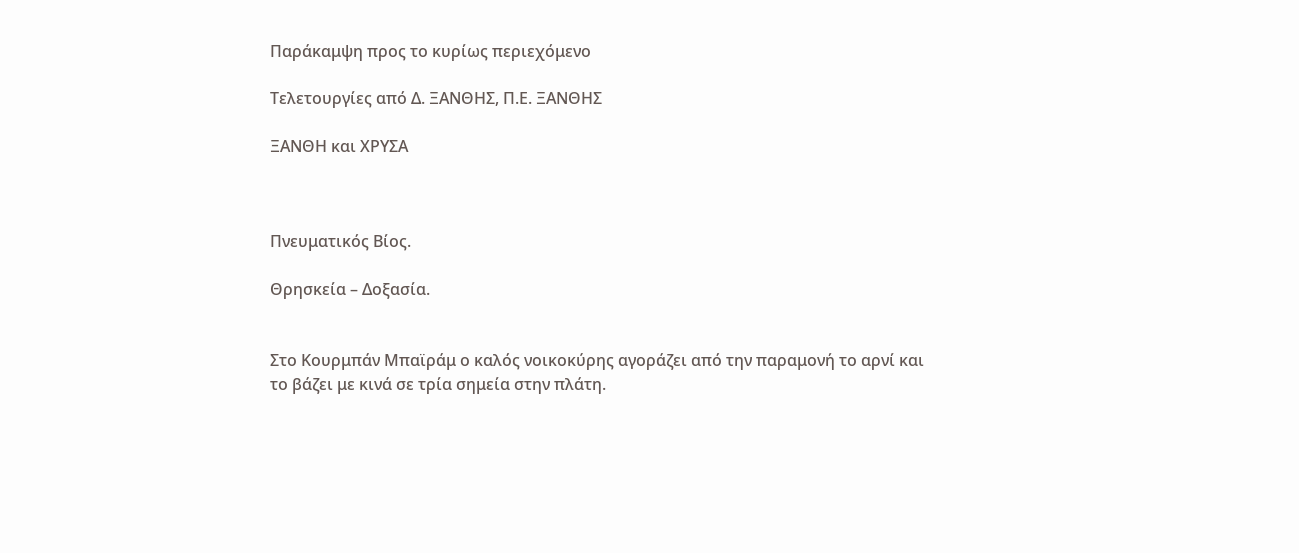Παράκαμψη προς το κυρίως περιεχόμενο

Τελετουργίες από Δ. ΞΑΝΘΗΣ, Π.Ε. ΞΑΝΘΗΣ

ΞΑΝΘΗ και ΧΡΥΣΑ



Πνευματικός Βίος.

Θρησκεία – Δοξασία.


Στο Κουρμπάν Μπαϊράμ ο καλός νοικοκύρης αγοράζει από την παραμονή το αρνί και το βάζει με κινά σε τρία σημεία στην πλάτη.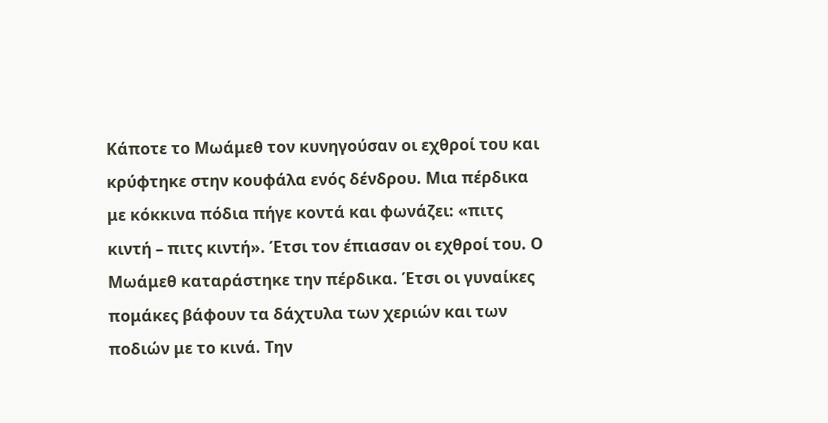Κάποτε το Μωάμεθ τον κυνηγούσαν οι εχθροί του και κρύφτηκε στην κουφάλα ενός δένδρου. Μια πέρδικα με κόκκινα πόδια πήγε κοντά και φωνάζει: «πιτς κιντή – πιτς κιντή». Έτσι τον έπιασαν οι εχθροί του. Ο Μωάμεθ καταράστηκε την πέρδικα. Έτσι οι γυναίκες πομάκες βάφουν τα δάχτυλα των χεριών και των ποδιών με το κινά. Την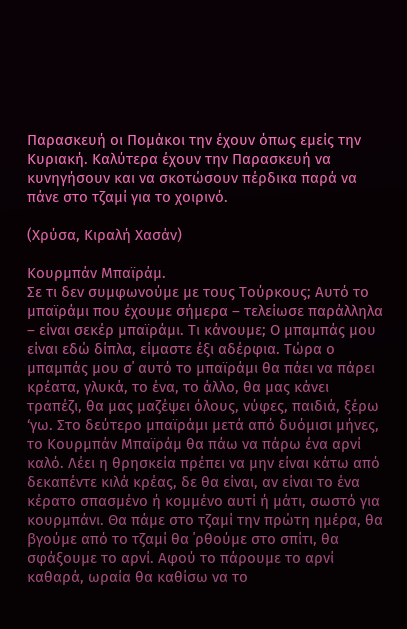Παρασκευή οι Πομάκοι την έχουν όπως εμείς την Κυριακή. Καλύτερα έχουν την Παρασκευή να κυνηγήσουν και να σκοτώσουν πέρδικα παρά να πάνε στο τζαμί για το χοιρινό.

(Χρύσα, Κιραλή Χασάν)

Κουρμπάν Μπαϊράμ.
Σε τι δεν συμφωνούμε με τους Τούρκους; Αυτό το μπαϊράμι που έχουμε σήμερα – τελείωσε παράλληλα – είναι σεκέρ μπαϊράμι. Τι κάνουμε; Ο μπαμπάς μου είναι εδώ δίπλα, είμαστε έξι αδέρφια. Τώρα ο μπαμπάς μου σ΄ αυτό το μπαϊράμι θα πάει να πάρει κρέατα, γλυκά, το ένα, το άλλο, θα μας κάνει τραπέζι, θα μας μαζέψει όλους, νύφες, παιδιά, ξέρω ‘γω. Στο δεύτερο μπαϊράμι μετά από δυόμισι μήνες, το Κουρμπάν Μπαϊράμ θα πάω να πάρω ένα αρνί καλό. Λέει η θρησκεία πρέπει να μην είναι κάτω από δεκαπέντε κιλά κρέας, δε θα είναι, αν είναι το ένα κέρατο σπασμένο ή κομμένο αυτί ή μάτι, σωστό για κουρμπάνι. Θα πάμε στο τζαμί την πρώτη ημέρα, θα βγούμε από το τζαμί θα ΄ρθούμε στο σπίτι, θα σφάξουμε το αρνί. Αφού το πάρουμε το αρνί καθαρά, ωραία θα καθίσω να το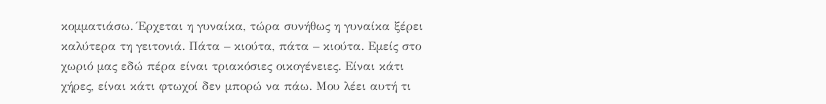κομματιάσω. Έρχεται η γυναίκα, τώρα συνήθως η γυναίκα ξέρει καλύτερα τη γειτονιά. Πάτα – κιούτα, πάτα – κιούτα. Εμείς στο χωριό μας εδώ πέρα είναι τριακόσιες οικογένειες. Είναι κάτι χήρες, είναι κάτι φτωχοί δεν μπορώ να πάω. Μου λέει αυτή τι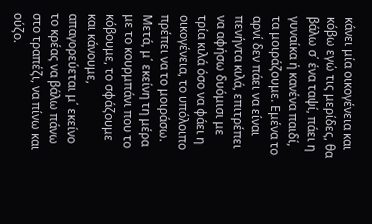κάνει μία οικογένεια και κόβω εγώ τις μερίδες, θα βάλω σ΄ ένα ταψί, πάει η γυναίκα ή κανένα παιδί, τα μοιράζουμε. Εμένα το αρνί δεν πάει να είναι πενήντα κιλά, επιτρέπει να αφήσω δυόμισι με τρία κιλά όσο να φάει η οικογένεια, το υπόλοιπο πρέπει να το μοιράσω. Μετά, μ΄ εκείνη τη μέρα με το κουρμπάνι που το κόβουμε, το σφάζουμε και κάνουμε, απαγορεύεται μ΄ εκείνο το κρέας να βάλω πάνω στο τραπέζι, να πίνω και ούζο.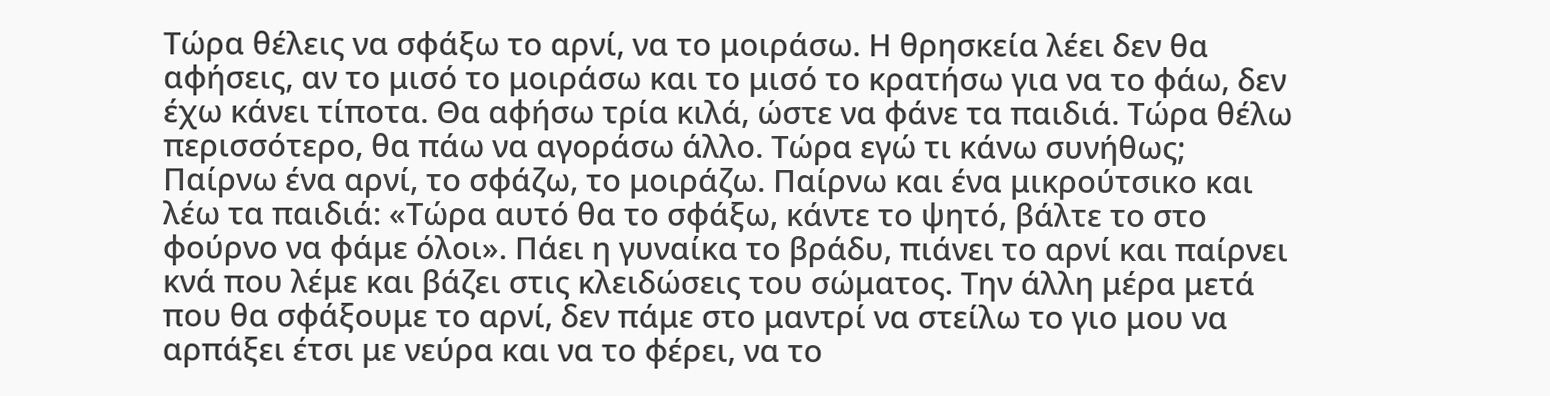Τώρα θέλεις να σφάξω το αρνί, να το μοιράσω. Η θρησκεία λέει δεν θα αφήσεις, αν το μισό το μοιράσω και το μισό το κρατήσω για να το φάω, δεν έχω κάνει τίποτα. Θα αφήσω τρία κιλά, ώστε να φάνε τα παιδιά. Τώρα θέλω περισσότερο, θα πάω να αγοράσω άλλο. Τώρα εγώ τι κάνω συνήθως; Παίρνω ένα αρνί, το σφάζω, το μοιράζω. Παίρνω και ένα μικρούτσικο και λέω τα παιδιά: «Τώρα αυτό θα το σφάξω, κάντε το ψητό, βάλτε το στο φούρνο να φάμε όλοι». Πάει η γυναίκα το βράδυ, πιάνει το αρνί και παίρνει κνά που λέμε και βάζει στις κλειδώσεις του σώματος. Την άλλη μέρα μετά που θα σφάξουμε το αρνί, δεν πάμε στο μαντρί να στείλω το γιο μου να αρπάξει έτσι με νεύρα και να το φέρει, να το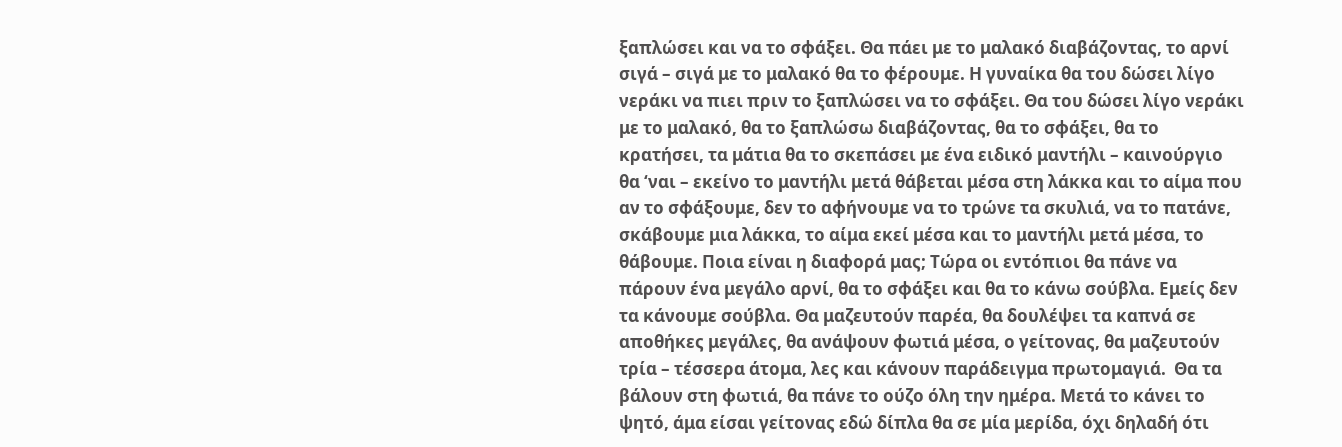ξαπλώσει και να το σφάξει. Θα πάει με το μαλακό διαβάζοντας, το αρνί σιγά – σιγά με το μαλακό θα το φέρουμε. Η γυναίκα θα του δώσει λίγο νεράκι να πιει πριν το ξαπλώσει να το σφάξει. Θα του δώσει λίγο νεράκι με το μαλακό, θα το ξαπλώσω διαβάζοντας, θα το σφάξει, θα το  κρατήσει, τα μάτια θα το σκεπάσει με ένα ειδικό μαντήλι – καινούργιο θα ‘ναι – εκείνο το μαντήλι μετά θάβεται μέσα στη λάκκα και το αίμα που αν το σφάξουμε, δεν το αφήνουμε να το τρώνε τα σκυλιά, να το πατάνε, σκάβουμε μια λάκκα, το αίμα εκεί μέσα και το μαντήλι μετά μέσα, το θάβουμε. Ποια είναι η διαφορά μας; Τώρα οι εντόπιοι θα πάνε να πάρουν ένα μεγάλο αρνί, θα το σφάξει και θα το κάνω σούβλα. Εμείς δεν τα κάνουμε σούβλα. Θα μαζευτούν παρέα, θα δουλέψει τα καπνά σε αποθήκες μεγάλες, θα ανάψουν φωτιά μέσα, ο γείτονας, θα μαζευτούν τρία – τέσσερα άτομα, λες και κάνουν παράδειγμα πρωτομαγιά.  Θα τα βάλουν στη φωτιά, θα πάνε το ούζο όλη την ημέρα. Μετά το κάνει το ψητό, άμα είσαι γείτονας εδώ δίπλα θα σε μία μερίδα, όχι δηλαδή ότι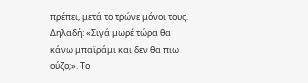πρέπει, μετά το τρώνε μόνοι τους. Δηλαδή: «Σιγά μωρέ τώρα θα κάνω μπαϊράμι και δεν θα πιω ούζο;». Το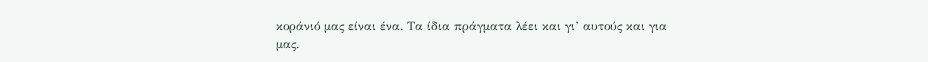κοράνιό μας είναι ένα. Τα ίδια πράγματα λέει και γι’ αυτούς και για μας.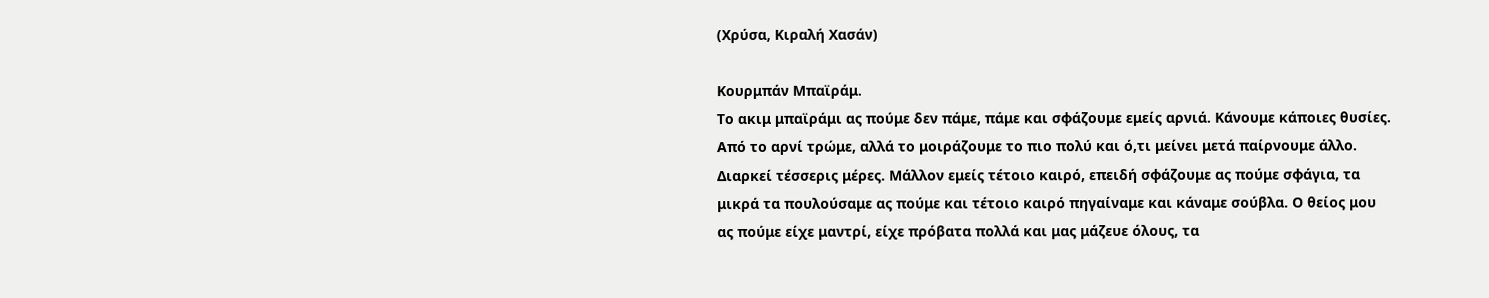(Χρύσα, Κιραλή Χασάν)

Κουρμπάν Μπαϊράμ.
Το ακιμ μπαϊράμι ας πούμε δεν πάμε, πάμε και σφάζουμε εμείς αρνιά. Κάνουμε κάποιες θυσίες. Από το αρνί τρώμε, αλλά το μοιράζουμε το πιο πολύ και ό,τι μείνει μετά παίρνουμε άλλο. Διαρκεί τέσσερις μέρες. Μάλλον εμείς τέτοιο καιρό, επειδή σφάζουμε ας πούμε σφάγια, τα μικρά τα πουλούσαμε ας πούμε και τέτοιο καιρό πηγαίναμε και κάναμε σούβλα. Ο θείος μου ας πούμε είχε μαντρί, είχε πρόβατα πολλά και μας μάζευε όλους, τα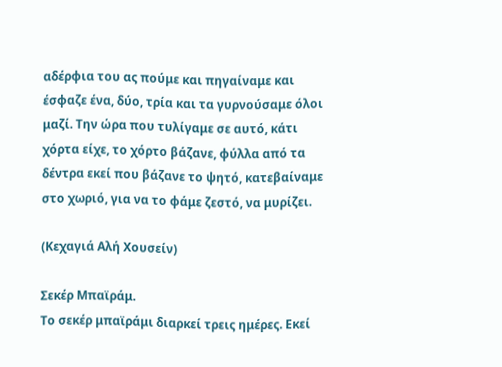αδέρφια του ας πούμε και πηγαίναμε και έσφαζε ένα, δύο, τρία και τα γυρνούσαμε όλοι μαζί. Την ώρα που τυλίγαμε σε αυτό, κάτι χόρτα είχε, το χόρτο βάζανε, φύλλα από τα δέντρα εκεί που βάζανε το ψητό, κατεβαίναμε στο χωριό, για να το φάμε ζεστό, να μυρίζει.

(Κεχαγιά Αλή Χουσείν)

Σεκέρ Μπαϊράμ.
Το σεκέρ μπαϊράμι διαρκεί τρεις ημέρες. Εκεί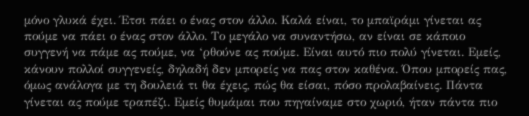μόνο γλυκά έχει. Έτσι πάει ο ένας στον άλλο. Καλά είναι, το μπαϊράμι γίνεται ας πούμε να πάει ο ένας στον άλλο. Το μεγάλο να συναντήσω, αν είναι σε κάποιο συγγενή να πάμε ας πούμε, να ‘ρθούνε ας πούμε. Είναι αυτό πιο πολύ γίνεται. Εμείς, κάνουν πολλοί συγγενείς, δηλαδή δεν μπορείς να πας στον καθένα. Όπου μπορείς πας, όμως ανάλογα με τη δουλειά τι θα έχεις, πώς θα είσαι, πόσο προλαβαίνεις. Πάντα γίνεται ας πούμε τραπέζι. Εμείς θυμάμαι που πηγαίναμε στο χωριό, ήταν πάντα πιο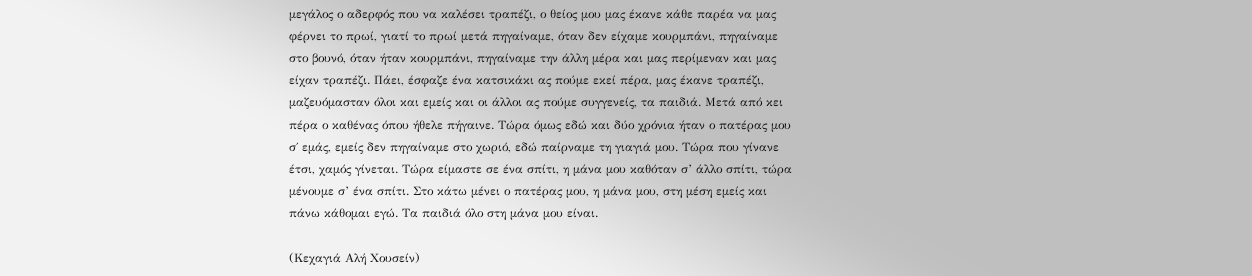μεγάλος ο αδερφός που να καλέσει τραπέζι, ο θείος μου μας έκανε κάθε παρέα να μας φέρνει το πρωί, γιατί το πρωί μετά πηγαίναμε, όταν δεν είχαμε κουρμπάνι, πηγαίναμε στο βουνό, όταν ήταν κουρμπάνι, πηγαίναμε την άλλη μέρα και μας περίμεναν και μας είχαν τραπέζι. Πάει, έσφαζε ένα κατσικάκι ας πούμε εκεί πέρα, μας έκανε τραπέζι, μαζευόμασταν όλοι και εμείς και οι άλλοι ας πούμε συγγενείς, τα παιδιά. Μετά από κει πέρα ο καθένας όπου ήθελε πήγαινε. Τώρα όμως εδώ και δύο χρόνια ήταν ο πατέρας μου σ΄ εμάς, εμείς δεν πηγαίναμε στο χωριό, εδώ παίρναμε τη γιαγιά μου. Τώρα που γίνανε έτσι, χαμός γίνεται. Τώρα είμαστε σε ένα σπίτι, η μάνα μου καθόταν σ’ άλλο σπίτι, τώρα μένουμε σ’ ένα σπίτι. Στο κάτω μένει ο πατέρας μου, η μάνα μου, στη μέση εμείς και πάνω κάθομαι εγώ. Τα παιδιά όλο στη μάνα μου είναι.

(Κεχαγιά Αλή Χουσείν)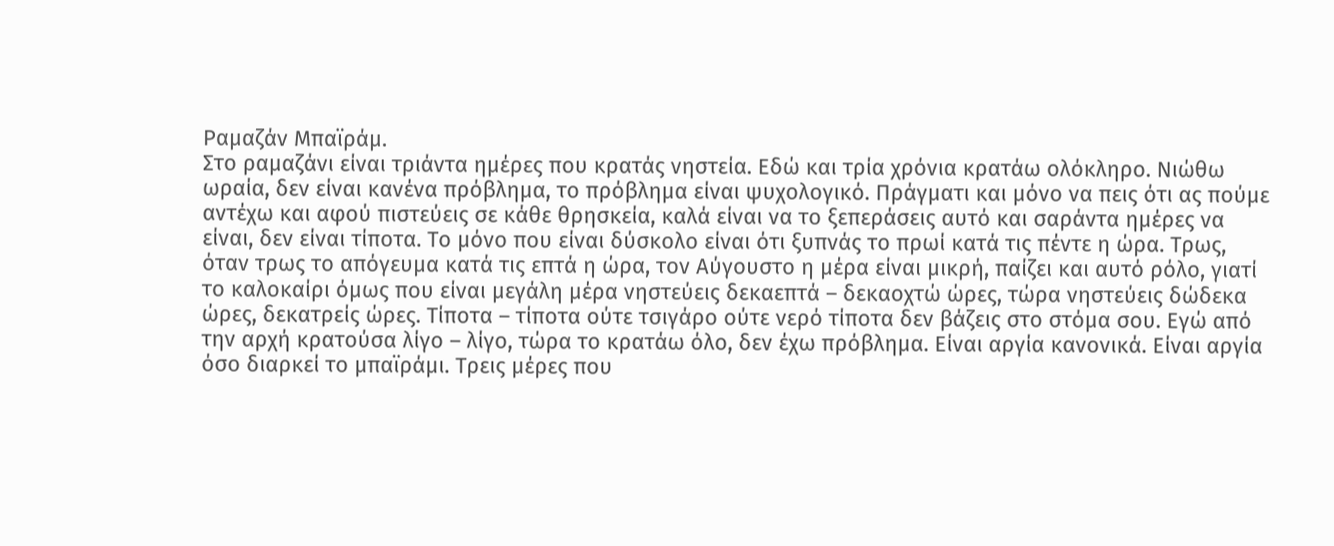Ραμαζάν Μπαϊράμ.
Στο ραμαζάνι είναι τριάντα ημέρες που κρατάς νηστεία. Εδώ και τρία χρόνια κρατάω ολόκληρο. Νιώθω ωραία, δεν είναι κανένα πρόβλημα, το πρόβλημα είναι ψυχολογικό. Πράγματι και μόνο να πεις ότι ας πούμε αντέχω και αφού πιστεύεις σε κάθε θρησκεία, καλά είναι να το ξεπεράσεις αυτό και σαράντα ημέρες να είναι, δεν είναι τίποτα. Το μόνο που είναι δύσκολο είναι ότι ξυπνάς το πρωί κατά τις πέντε η ώρα. Τρως, όταν τρως το απόγευμα κατά τις επτά η ώρα, τον Αύγουστο η μέρα είναι μικρή, παίζει και αυτό ρόλο, γιατί το καλοκαίρι όμως που είναι μεγάλη μέρα νηστεύεις δεκαεπτά – δεκαοχτώ ώρες, τώρα νηστεύεις δώδεκα ώρες, δεκατρείς ώρες. Τίποτα – τίποτα ούτε τσιγάρο ούτε νερό τίποτα δεν βάζεις στο στόμα σου. Εγώ από την αρχή κρατούσα λίγο – λίγο, τώρα το κρατάω όλο, δεν έχω πρόβλημα. Είναι αργία κανονικά. Είναι αργία όσο διαρκεί το μπαϊράμι. Τρεις μέρες που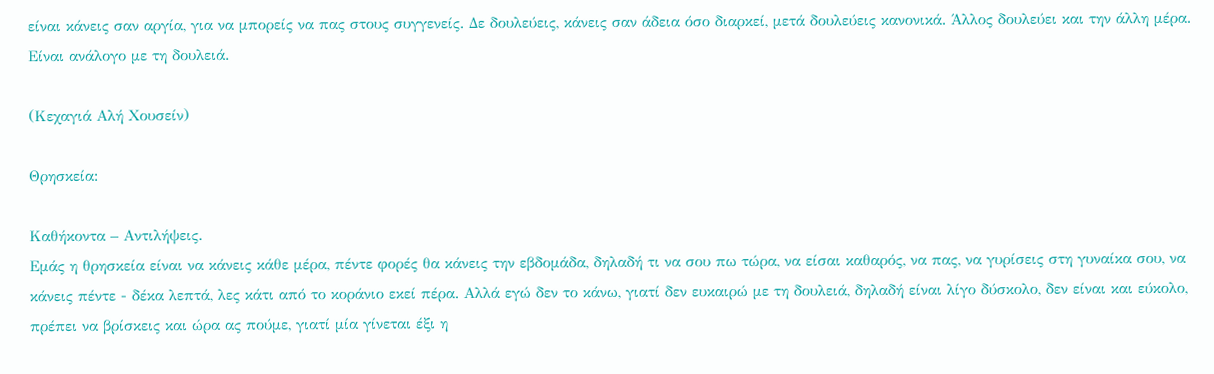είναι κάνεις σαν αργία, για να μπορείς να πας στους συγγενείς. Δε δουλεύεις, κάνεις σαν άδεια όσο διαρκεί, μετά δουλεύεις κανονικά. Άλλος δουλεύει και την άλλη μέρα. Είναι ανάλογο με τη δουλειά.

(Κεχαγιά Αλή Χουσείν)

Θρησκεία:

Καθήκοντα – Αντιλήψεις.
Εμάς η θρησκεία είναι να κάνεις κάθε μέρα, πέντε φορές θα κάνεις την εβδομάδα, δηλαδή τι να σου πω τώρα, να είσαι καθαρός, να πας, να γυρίσεις στη γυναίκα σου, να κάνεις πέντε - δέκα λεπτά, λες κάτι από το κοράνιο εκεί πέρα. Αλλά εγώ δεν το κάνω, γιατί δεν ευκαιρώ με τη δουλειά, δηλαδή είναι λίγο δύσκολο, δεν είναι και εύκολο, πρέπει να βρίσκεις και ώρα ας πούμε, γιατί μία γίνεται έξι η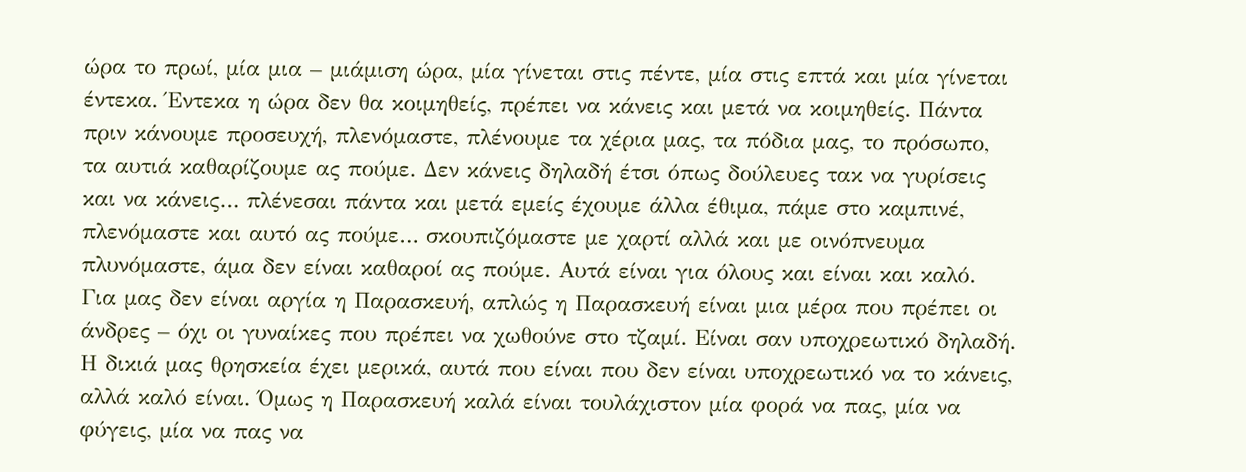ώρα το πρωί, μία μια – μιάμιση ώρα, μία γίνεται στις πέντε, μία στις επτά και μία γίνεται έντεκα. Έντεκα η ώρα δεν θα κοιμηθείς, πρέπει να κάνεις και μετά να κοιμηθείς. Πάντα πριν κάνουμε προσευχή, πλενόμαστε, πλένουμε τα χέρια μας, τα πόδια μας, το πρόσωπο, τα αυτιά καθαρίζουμε ας πούμε. Δεν κάνεις δηλαδή έτσι όπως δούλευες τακ να γυρίσεις και να κάνεις… πλένεσαι πάντα και μετά εμείς έχουμε άλλα έθιμα, πάμε στο καμπινέ, πλενόμαστε και αυτό ας πούμε… σκουπιζόμαστε με χαρτί αλλά και με οινόπνευμα πλυνόμαστε, άμα δεν είναι καθαροί ας πούμε. Αυτά είναι για όλους και είναι και καλό. Για μας δεν είναι αργία η Παρασκευή, απλώς η Παρασκευή είναι μια μέρα που πρέπει οι άνδρες – όχι οι γυναίκες που πρέπει να χωθούνε στο τζαμί. Είναι σαν υποχρεωτικό δηλαδή. Η δικιά μας θρησκεία έχει μερικά, αυτά που είναι που δεν είναι υποχρεωτικό να το κάνεις, αλλά καλό είναι. Όμως η Παρασκευή καλά είναι τουλάχιστον μία φορά να πας, μία να φύγεις, μία να πας να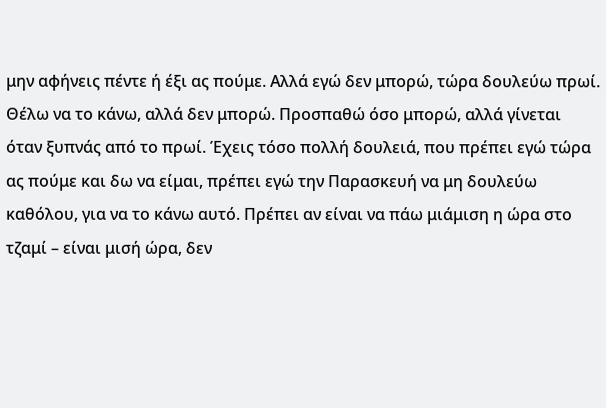μην αφήνεις πέντε ή έξι ας πούμε. Αλλά εγώ δεν μπορώ, τώρα δουλεύω πρωί. Θέλω να το κάνω, αλλά δεν μπορώ. Προσπαθώ όσο μπορώ, αλλά γίνεται όταν ξυπνάς από το πρωί. Έχεις τόσο πολλή δουλειά, που πρέπει εγώ τώρα ας πούμε και δω να είμαι, πρέπει εγώ την Παρασκευή να μη δουλεύω καθόλου, για να το κάνω αυτό. Πρέπει αν είναι να πάω μιάμιση η ώρα στο τζαμί – είναι μισή ώρα, δεν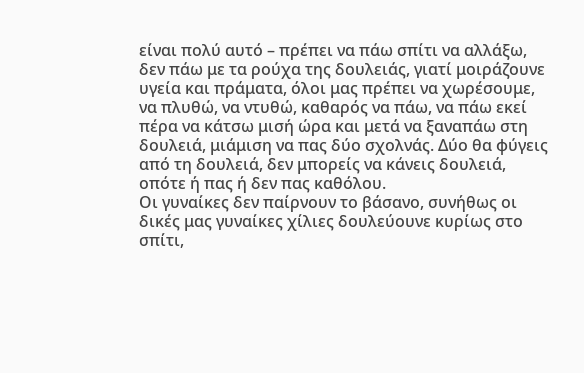είναι πολύ αυτό – πρέπει να πάω σπίτι να αλλάξω, δεν πάω με τα ρούχα της δουλειάς, γιατί μοιράζουνε υγεία και πράματα, όλοι μας πρέπει να χωρέσουμε, να πλυθώ, να ντυθώ, καθαρός να πάω, να πάω εκεί πέρα να κάτσω μισή ώρα και μετά να ξαναπάω στη δουλειά, μιάμιση να πας δύο σχολνάς. Δύο θα φύγεις από τη δουλειά, δεν μπορείς να κάνεις δουλειά, οπότε ή πας ή δεν πας καθόλου.
Οι γυναίκες δεν παίρνουν το βάσανο, συνήθως οι δικές μας γυναίκες χίλιες δουλεύουνε κυρίως στο σπίτι,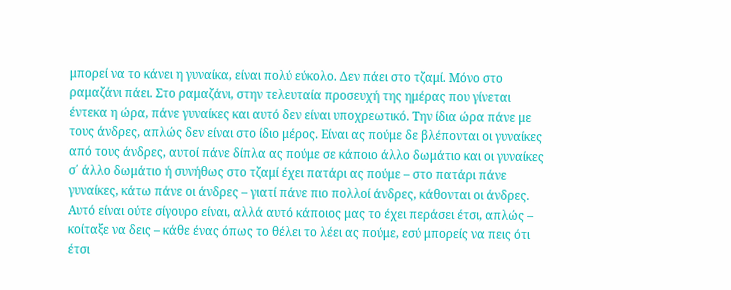μπορεί να το κάνει η γυναίκα, είναι πολύ εύκολο. Δεν πάει στο τζαμί. Μόνο στο ραμαζάνι πάει. Στο ραμαζάνι, στην τελευταία προσευχή της ημέρας που γίνεται έντεκα η ώρα, πάνε γυναίκες και αυτό δεν είναι υποχρεωτικό. Την ίδια ώρα πάνε με τους άνδρες, απλώς δεν είναι στο ίδιο μέρος. Είναι ας πούμε δε βλέπονται οι γυναίκες από τους άνδρες, αυτοί πάνε δίπλα ας πούμε σε κάποιο άλλο δωμάτιο και οι γυναίκες σ΄ άλλο δωμάτιο ή συνήθως στο τζαμί έχει πατάρι ας πούμε – στο πατάρι πάνε γυναίκες, κάτω πάνε οι άνδρες – γιατί πάνε πιο πολλοί άνδρες, κάθονται οι άνδρες.
Αυτό είναι ούτε σίγουρο είναι, αλλά αυτό κάποιος μας το έχει περάσει έτσι, απλώς – κοίταξε να δεις – κάθε ένας όπως το θέλει το λέει ας πούμε, εσύ μπορείς να πεις ότι έτσι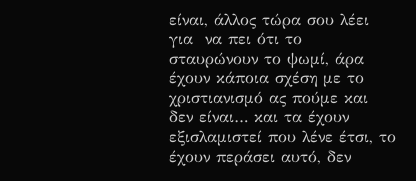είναι, άλλος τώρα σου λέει για  να πει ότι το σταυρώνουν το ψωμί, άρα έχουν κάποια σχέση με το χριστιανισμό ας πούμε και δεν είναι… και τα έχουν εξισλαμιστεί που λένε έτσι, το έχουν περάσει αυτό, δεν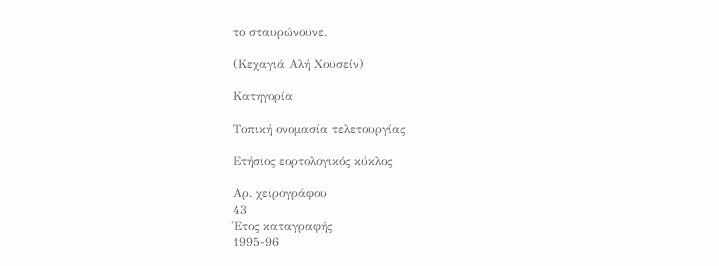το σταυρώνουνε.

(Κεχαγιά Αλή Χουσείν)

Κατηγορία

Τοπική ονομασία τελετουργίας

Ετήσιος εορτολογικός κύκλος

Αρ. χειρογράφου
43
Έτος καταγραφής
1995-96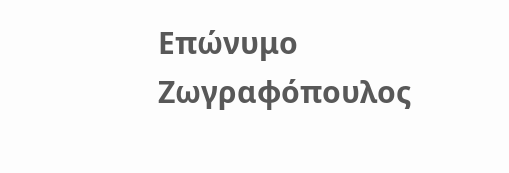Επώνυμο
Ζωγραφόπουλος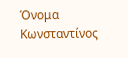Όνομα
Κωνσταντίνος